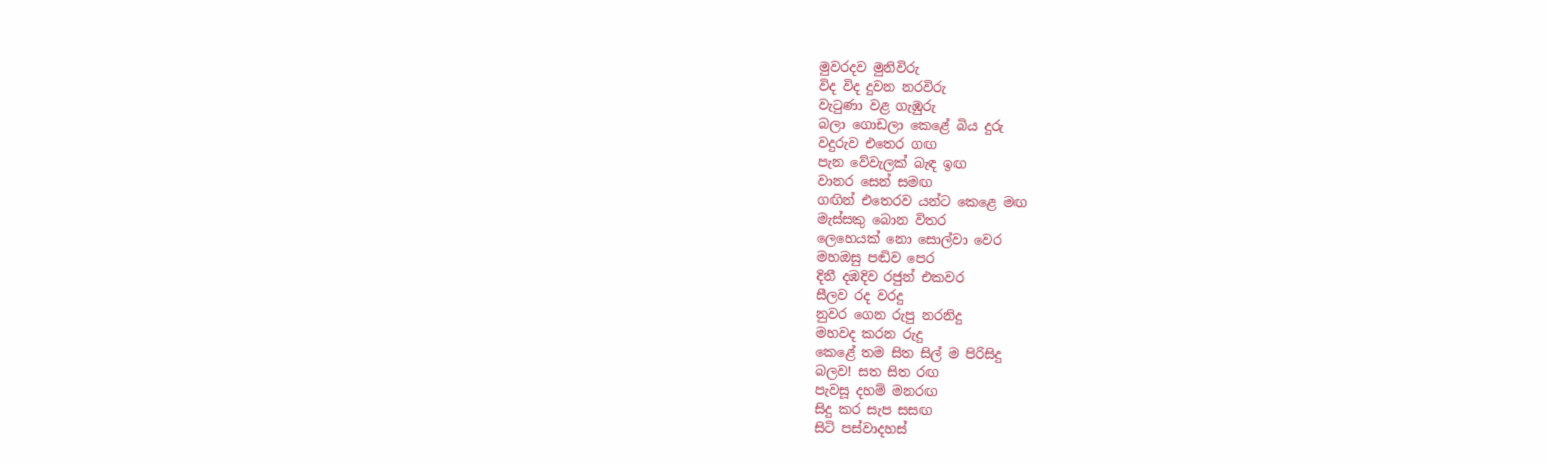මුවරදව මුනිවිරු
විද විද දුවන නරවිරු
වැටුණා වළ ගැඹුරු
බලා ගොඩලා කෙළේ බිය දුරු
වදුරුව එතෙර ගඟ
පැන වේවැලක් බැඳ ඉඟ
වානර සෙන් සමඟ
ගඟින් එතෙරව යන්ට කෙළෙ මඟ
මැස්සකු බොන විතර
ලෙහෙයක් නො සොල්වා වෙර
මහඔසු පඬිව පෙර
දිනී දඹදිව රජුන් එකවර
සීලව රද වරදු
නුවර ගෙන රුපු නරනිදු
මහවද කරන රුදු
කෙළේ තම සිත සිල් ම පිරිසිදු
බලව! සත සිත රඟ
පැවසූ දහම් මනරඟ
සිදු කර සැප සසඟ
සිටි පස්වාදහස්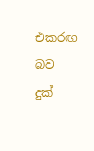එකරඟ
බව දුක්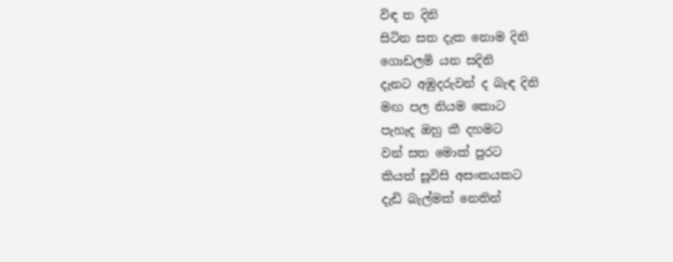විඳ ත දිනි
සිටින සත දැක නොම දිනි
ගොඩලමි යන සදිනි
දැනට අඹුදරුවන් ද බැඳ දිනි
මඟ පල නියම කොට
පැහැද ඔහු කී දහමට
වන් සත මොක් පුරට
කියත් සූවිසි අසංකයකට
දැඩි බැල්මක් නෙතින්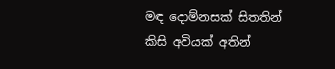මඳ දොම්නසක් සිතතින්
කිසි අවියක් අතින්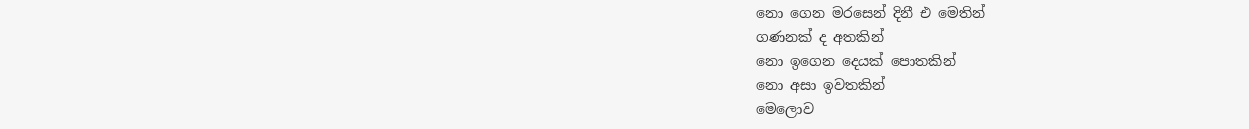නො ගෙන මරසෙන් දිනී එ මෙතින්
ගණනක් ද අතකින්
නො ඉගෙන දෙයක් පොතකින්
නො අසා ඉවතකින්
මෙලොව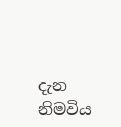දැන නිමවිය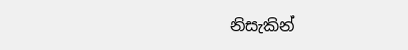නිසැකින්